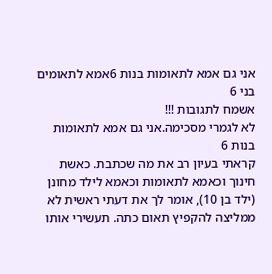אני גם אמא לתאומות בנות 6אמא לתאומים בני 6
אשמח לתגובות !!!
לא לגמרי מסכימה.אני גם אמא לתאומות בנות 6
קראתי בעיון רב את מה שכתבת. כאשת חינוך וכאמא לתאומות וכאמא לילד מחונן (ילד בן 10), אומר לך את דעתי ראשית לא ממליצה להקפיץ תאום כתה. תעשירי אותו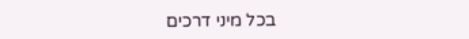בכל מיני דרכים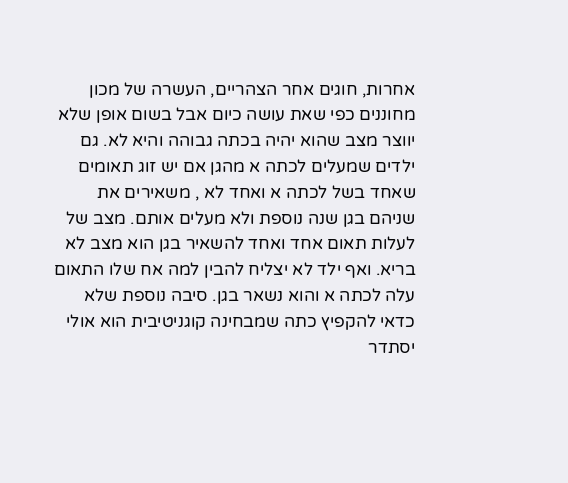אחרות, חוגים אחר הצהריים, העשרה של מכון מחוננים כפי שאת עושה כיום אבל בשום אופן שלא יווצר מצב שהוא יהיה בכתה גבוהה והיא לא. גם ילדים שמעלים לכתה א מהגן אם יש זוג תאומים שאחד בשל לכתה א ואחד לא , משאירים את שניהם בגן שנה נוספת ולא מעלים אותם. מצב של לעלות תאום אחד ואחד להשאיר בגן הוא מצב לא בריא. ואף ילד לא יצליח להבין למה אח שלו התאום עלה לכתה א והוא נשאר בגן. סיבה נוספת שלא כדאי להקפיץ כתה שמבחינה קוגניטיבית הוא אולי יסתדר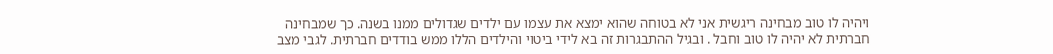ויהיה לו טוב מבחינה ריגשית אני לא בטוחה שהוא ימצא את עצמו עם ילדים שגדולים ממנו בשנה. כך שמבחינה חברתית לא יהיה לו טוב וחבל . ובגיל ההתבגרות זה בא לידי ביטוי והילדים הללו ממש בודדים חברתית. לגבי מצב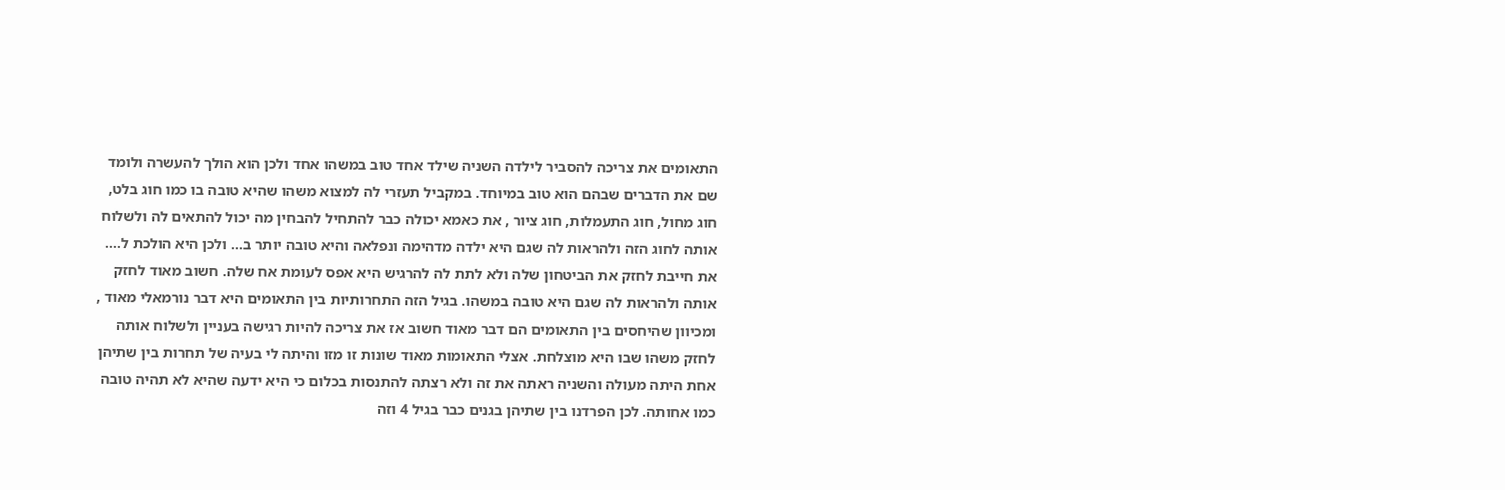התאומים את צריכה להסביר לילדה השניה שילד אחד טוב במשהו אחד ולכן הוא הולך להעשרה ולומד שם את הדברים שבהם הוא טוב במיוחד. במקביל תעזרי לה למצוא משהו שהיא טובה בו כמו חוג בלט, חוג מחול, חוג התעמלות, חוג ציור , את כאמא יכולה כבר להתחיל להבחין מה יכול להתאים לה ולשלוח אותה לחוג הזה ולהראות לה שגם היא ילדה מדהימה ונפלאה והיא טובה יותר ב... ולכן היא הולכת ל.... את חייבת לחזק את הביטחון שלה ולא לתת לה להרגיש היא אפס לעומת אח שלה. חשוב מאוד לחזק אותה ולהראות לה שגם היא טובה במשהו. בגיל הזה התחרותיות בין התאומים היא דבר נורמאלי מאוד , ומכיוון שהיחסים בין התאומים הם דבר מאוד חשוב אז את צריכה להיות רגישה בעניין ולשלוח אותה לחזק משהו שבו היא מוצלחת. אצלי התאומות מאוד שונות זו מזו והיתה לי בעיה של תחרות בין שתיהן אחת היתה מעולה והשניה ראתה את זה ולא רצתה להתנסות בכלום כי היא ידעה שהיא לא תהיה טובה כמו אחותה. לכן הפרדנו בין שתיהן בגנים כבר בגיל 4 וזה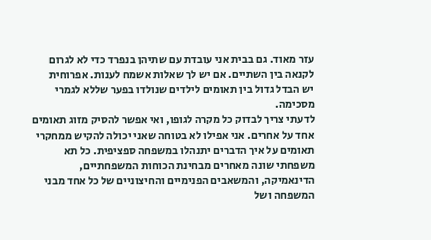עזר מאוד. גם בבית אני עובדת עם שתיהן בנפרד כדי לא לגרום לקנאה בין השתיים. אם יש לך שאלות אשמח לענות. אפרוחית
יש הבדל גדול בין תאומים לילדים שנולדו בפער שללא לגמרי מסכימה.
לדעתי צריך לבדוק כל מקרה לגופו, ואי אפשר להסיק מזוג תאומים אחד על אחרים. אני אפילו לא בטוחה שאני יכולה להקיש ממחקרי תאומים על איך הדברים יתנהלו במשפחה ספציפית. כל תא משפחתי שונה מאחרים מבחינת הכוחות המשפחתיים, הדינאמיקה, והמשאבים הפנימיים והחיצוניים של כל אחד מבני המשפחה ושל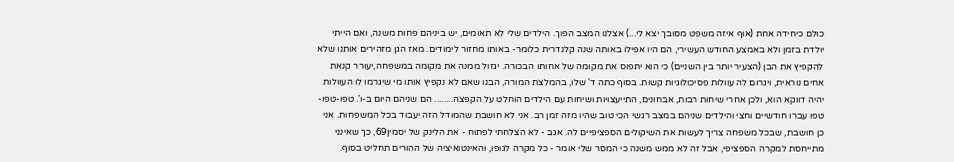כולם כיחידה אחת (אוף איזה משפט מסובך יצא לי...) אצלנו המצב הפוך. הילדים שלי לא תאומים, יש ביניהם פחות משנה, ואם הייתי יולדת בזמן ולא באמצע החודש העשירי, הם היו אפילו באותה שנה קלנדרית כלומר- באותו מחזור לימודים. מאז הגן מזהירים אותנו שלא להקפיץ את הבן (הצעיר יותר בין השניים) כי הוא יתפוס את מקומה של אחותו הבכורה. יגזול ממנה את מקומה במשפחה,יעורר קנאת אחים נוראית, ויגרום לה עוולות פסיכולוגיות קשות. בסוף כתה ד' שלו, בהמלצת המורה, הבנו שאם לא נקפיץ אותו מי שיגרמו לו העוולות יהיה דווקא הוא, ולכן אחרי שיחות רבות, אבחונים, התייעצויות ושיחות עם הילדים הוחלט על הקפצה........ הם שניהם היום ב-ו'. טפו-טפו-טפו עברו חודשיים וחצי והילדים שניהם במצב רגשי הכי טוב שהיו מזה זמן רב. אני לא חושבת שהמודל הזה יעבוד בכל המשפחות. אני כן חושבת, שבכל משפחה צריך לעשות את השיקולים הספציפיים לה. אגב - לא הצלחתי לפתוח - את הלינק של יסמין69, כך שאינני מתייחסת למקרה הספציפי, אבל זה לא ממש משנה כי המסר שלי אומר - כל מקרה לגופו, והאינטואיציה של ההורים תחליט בסוף.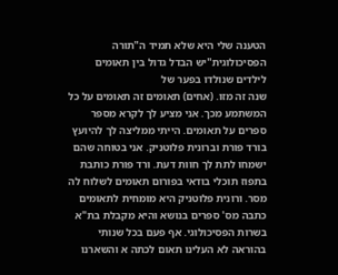הטענה שלי היא שלא תמיד ה"תורה הפסיכולוגית"יש הבדל גדול בין תאומים לילדים שנולדו בפער של
שנה זה מזו. (אחים) תאומים זה תאומים על כל המשתמע מכך. אני מציע לך לקרא מספר ספרים על תאומים. הייתי ממליצה לך להיועץ בורד פורת וברונית פלוטניק. אני בטוחה שהם ישמחו לתת לך חוות דעת. ורד פורת כותבת בתפוז תוכלי בודאי בפורום תאומים לשלוח לה מסר. ורונית פלוטניק היא מומחית לתאומים כתבה מס' ספרים בנושא והיא מקבלת בת"א בשרות הפסיכולוגי. אף פעם בכל שנותי בהוראה לא העלינו תאום לכתה א והשארנו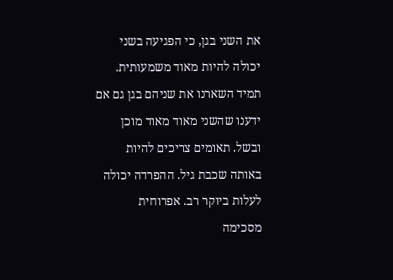את השני בגן, כי הפגיעה בשני יכולה להיות מאוד משמעותית. תמיד השארנו את שניהם בגן גם אם ידענו שהשני מאוד מאוד מוכן ובשל. תאומים צריכים להיות באותה שכבת גיל. ההפרדה יכולה לעלות ביוקר רב. אפרוחית
מסכימה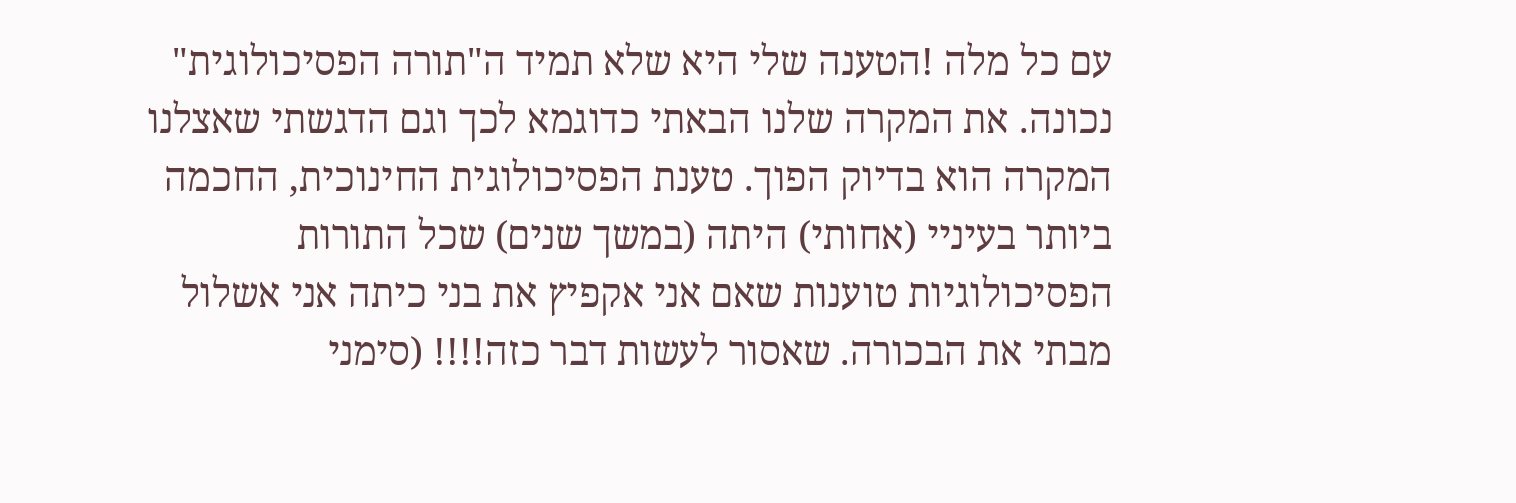עם כל מלה !הטענה שלי היא שלא תמיד ה"תורה הפסיכולוגית"
נכונה. את המקרה שלנו הבאתי כדוגמא לכך וגם הדגשתי שאצלנו המקרה הוא בדיוק הפוך. טענת הפסיכולוגית החינוכית, החכמה ביותר בעיניי (אחותי) היתה (במשך שנים) שכל התורות הפסיכולוגיות טוענות שאם אני אקפיץ את בני כיתה אני אשלול מבתי את הבכורה. שאסור לעשות דבר כזה!!!! (סימני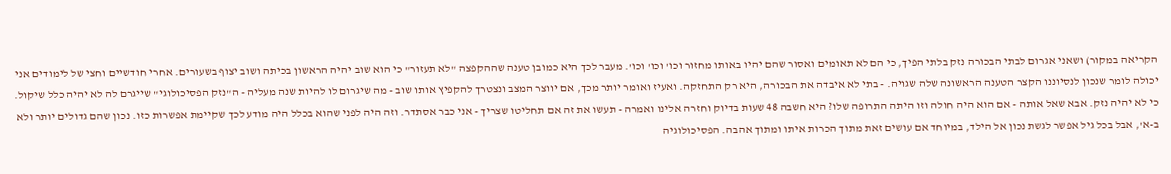הקריאה במקור) ושאני אגרום לבתי הבכורה נזק בלתי הפיך, כי הם לא תאומים ואסור שהם יהיו באותו מחזור וכו' וכו' וכו'. מעבר לכך היא כמובן טענה שההקפצה "לא תעזור" כי הוא שוב יהיה הראשון בכיתה ושוב יצוף בשעורים. אחרי חודשיים וחצי של לימודים אני יכולה לומר שנכון לנסיוננו הקצר הטענה הראשונה שלה שגויה. - בתי לא איבדה את הבכורה, היא רק התחזקה. ואעיז ואומר יותר מכך, אם יווצר המצב ונצטרך להקפיץ אותו שוב - מה שיגרום לו להיות שנה מעליה - ה"נזק הפסיכולוגי" שייגרם לה לא יהיה כלל שיקול. כי לא יהיה נזק. אבא שאל אותה - אם הוא היה חולה וזו היתה התרופה שלו? היא חשבה 48 שעות בדיוק וחזרה אלינו ואמרה - תעשו את זה אם תחליטו שצריך - אני כבר אסתדר. וזה היה לפני שהוא בכלל היה מודע לכך שקיימת אפשרות כזו. נכון שהם גדולים יותר ולא ב-א', אבל בכל גיל אפשר לגשת נכון אל הילד, במיוחד אם עושים זאת מתוך הכרות איתו ומתוך אהבה. הפסיכולוגיה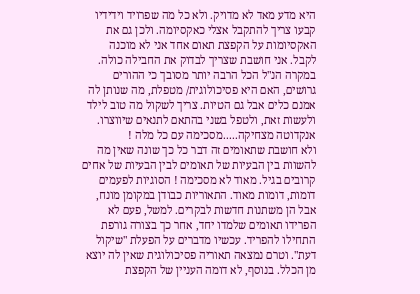היא מדע מאד לא מדויק. ולא כל מה שפרויד וידידיו קבעו צריך להתקבל אצלי כאקסיומה. ולכן גם את האקסיומות על הקפצת תאום אחד אני לא מוכנה לקבל. אני חושבת שצריך לבדוק את החבילה כולה. במקרה הנ"ל הכל הרבה יותר מסובך כי ההורים גרושים, האם היא פסיכולוגית/ מטפלת, מה שנותן לה אמנם כלים אבל גם הטיות. צריך לשקול מה טוב לילד ולעשות זאת, ולטפל בשני בהתאם לתנאים שיווצרו.
אנקדוטה מצחיקה.....מסכימה עם כל מלה !
ולא חושבת שתאומים זה דבר כל כך שונה שאין מה להשוות בין הבעיות של תאומים לבין הבעיות של אחים קרובים בגיל. מאוד לא מסכימה ! הסוגיות לפעמים דומות, דומות מאוד. התאוריות כבודן במקומן מונח, אבל הן משתנות חדשות לבקרים. למשל, פעם לא הפרידו תאומים שלמדו יחד, אחר כך בצורה גורפת התחילו להפריד. עכשיו מדברים על הפעלת "שיקול דעת". וטרם נמצאה תאוריה פסיכולוגית שאין לה יוצא מן הכלל. בנוסף, לא דומה העניין של הקפצת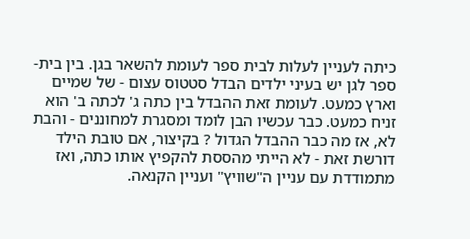כיתה לעניין לעלות לבית ספר לעומת להשאר בגן. בין בית-ספר לגן יש בעיני ילדים הבדל סטטוס עצום - של שמיים וארץ כמעט. לעומת זאת ההבדל בין כתה ג' לכתה ב' הוא זניח כמעט. כבר עכשיו הבן לומד ומסגרת למחוננים - והבת לא, אז מה כבר ההבדל הגדול ? בקיצור, אם טובת הילד דורשת זאת - לא הייתי מהססת להקפיץ אותו כתה, ואז מתמודדת עם עניין ה"שוויץ" ועניין הקנאה.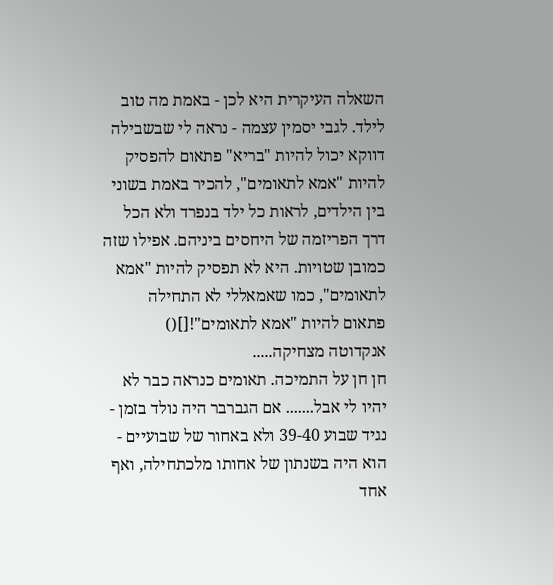השאלה העיקרית היא לכן - באמת מה טוב לילד. לגבי יסמין עצמה - נראה לי שבשבילה דווקא יכול להיות "בריא" פתאום להפסיק להיות "אמא לתאומים", להכיר באמת בשוני בין הילדים, לראות כל ילד בנפרד ולא הכל דרך הפריזמה של היחסים ביניהם. אפילו שזה כמובן שטויות. היא לא תפסיק להיות "אמא לתאומים", כמו שאמאללי לא התחילה פתאום להיות "אמא לתאומים"![]()
אנקדוטה מצחיקה.....
חן חן על התמיכה. תאומים כנראה כבר לא יהיו לי אבל....... אם הגברבר היה נולד בזמן - נגיד שבוע 39-40 ולא באחור של שבועיים - הוא היה בשנתון של אחותו מלכתחילה, ואף אחד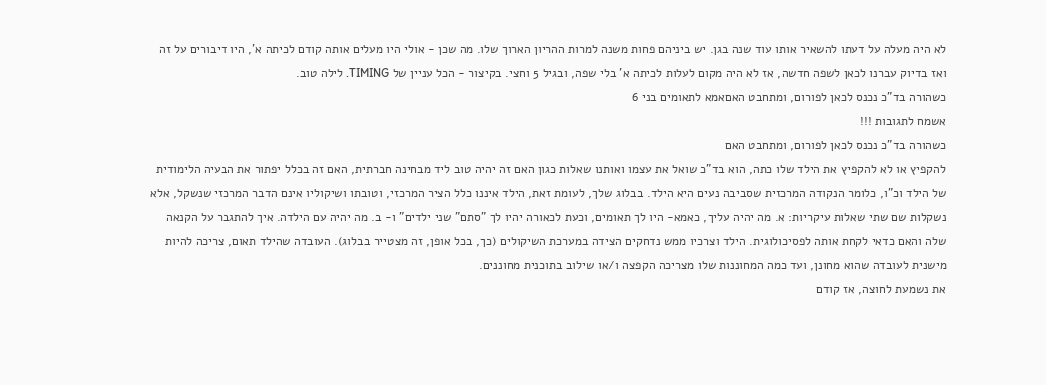לא היה מעלה על דעתו להשאיר אותו עוד שנה בגן. יש ביניהם פחות משנה למרות ההריון הארוך שלו. מה שכן - אולי היו מעלים אותה קודם לכיתה א', היו דיבורים על זה ואז בדיוק עברנו לכאן לשפה חדשה, אז לא היה מקום לעלות לכיתה א' בלי שפה, ובגיל 5 וחצי. בקיצור - הכל עניין של TIMING. לילה טוב.
כשהורה בד"כ נכנס לכאן לפורום, ומתחבט האםאמא לתאומים בני 6
אשמח לתגובות !!!
כשהורה בד"כ נכנס לכאן לפורום, ומתחבט האם
להקפיץ או לא להקפיץ את הילד שלו כתה, הוא בד"כ שואל את עצמו ואותנו שאלות כגון האם זה יהיה טוב ליד מבחינה חברתית, האם זה בכלל יפתור את הבעיה הלימודית של הילד וכ"ו, כלומר הנקודה המרכזית שסביבה נעים היא הילד. בבלוג שלך, לעומת זאת, הילד איננו כלל הציר המרכזי, וטובתו ושיקוליו אינם הדבר המרכזי שנשקל, אלא נשקלות שם שתי שאלות עיקריות: א. מה יהיה עליך, כאמא- היו לך תאומים, וכעת לכאורה יהיו לך "סתם" שני ילדים" ו- ב. מה יהיה עם הילדה. איך להתגבר על הקנאה שלה והאם כדאי לקחת אותה לפסיכולוגית. הילד וצרכיו ממש נדחקים הצידה במערכת השיקולים (כך, בכל אופן, זה מצטייר בבלוג). העובדה שהילד תאום, צריכה להיות מישנית לעובדה שהוא מחונן, ועד כמה המחוננות שלו מצריכה הקפצה ו/או שילוב בתוכנית מחוננים.
את נשמעת לחוצה, אז קודם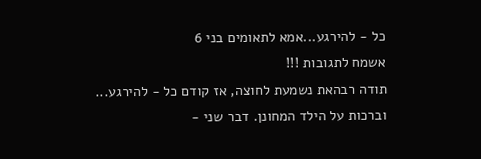כל - להירגע...אמא לתאומים בני 6
אשמח לתגובות !!!
תודה רבהאת נשמעת לחוצה, אז קודם כל - להירגע...
וברכות על הילד המחונן. דבר שני -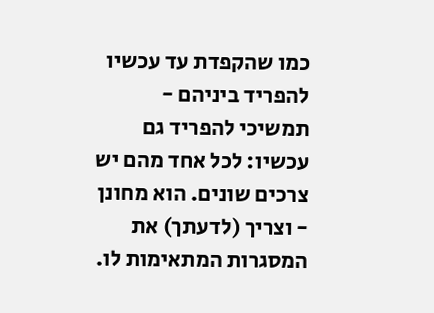כמו שהקפדת עד עכשיו להפריד ביניהם - תמשיכי להפריד גם עכשיו: לכל אחד מהם יש צרכים שונים. הוא מחונן - וצריך (לדעתך) את המסגרות המתאימות לו.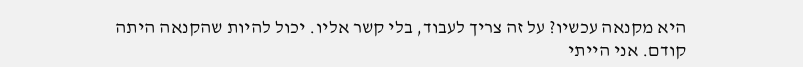היא מקנאה עכשיו? על זה צריך לעבוד, בלי קשר אליו. יכול להיות שהקנאה היתה קודם. אני הייתי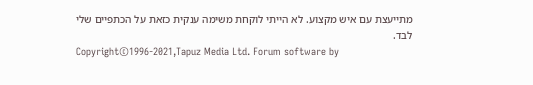מתייעצת עם איש מקצוע. לא הייתי לוקחת משימה ענקית כזאת על הכתפיים שלי לבד.
Copyright©1996-2021,Tapuz Media Ltd. Forum software by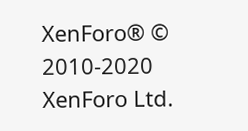XenForo® © 2010-2020 XenForo Ltd.